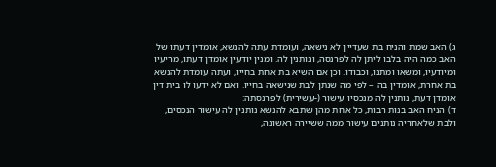ג) האב שמת והניח בת שעדיין לא נישאה, ועומדת עתה להנשא, אומדין דעתו של האב כמה היה בלבו ליתן לה לפרנסה, ונותנין לה. ומנין יודעין אומדן דעתו, מריעיו ומיודעיו, ומשאו ומתנו, וכבודו. וכן אם השיא בת אחת בחייו, ועתה עומדת להנשא בת אחרת, אומדין בה – לפי מה שנתן לבת שנישאה בחייו. ואם לא ידעו לו בית דין אומדן דעת, נותנין לה מנכסיו עישור (-עשירית) לפרנסתה:
ד) הניח האב בנות רבות, כל אחת מהן שתבא להנשא נותנין לה עישור הנכסים, ולבת שלאחריה נותנים עישור ממה ששיירה ראשונה,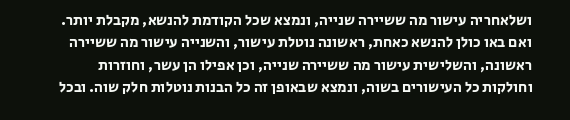ושלאחריה עישור מה ששיירה שנייה, ונמצא שכל הקודמת להנשא, מקבלת יותר. ואם באו כולן להנשא כאחת, ראשונה נוטלת עישור, והשנייה עישור מה ששיירה ראשונה, והשלישית עישור מה ששיירה שנייה, וכן אפילו הן עשר, וחוזרות וחולקות כל העישורים בשוה, ונמצא שבאופן זה כל הבנות נוטלות חלק שוה. ובכל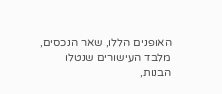האופנים הללו, שאר הנכסים, מלבד העישורים שנטלו הבנות,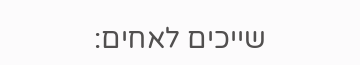שייכים לאחים: